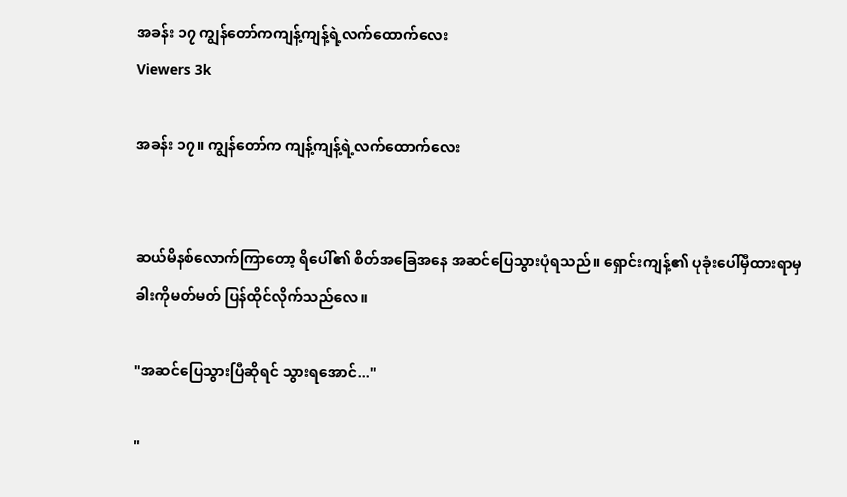အခန်း ၁၇ ကျွန်တော်ကကျန့်ကျန့်ရဲ့လက်ထောက်လေး
Viewers 3k

အခန်း ၁၇။ ကျွန်တော်က ကျန့်ကျန့်ရဲ့လက်ထောက်လေး


ဆယ်မိနစ်လောက်ကြာတော့ ရိပေါ်၏ စိတ်အခြေအနေ အဆင်ပြေသွားပုံရသည်။ ရှောင်းကျန့်၏ ပုခုံးပေါ်မှီထားရာမှ ခါးကိုမတ်မတ် ပြန်ထိုင်လိုက်သည်လေ။

"အဆင်ပြေသွားပြီဆိုရင် သွားရအောင်..."

"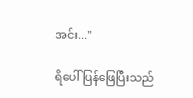အင်း..."

ရိပေါ်ပြန်ဖြေပြီးသည်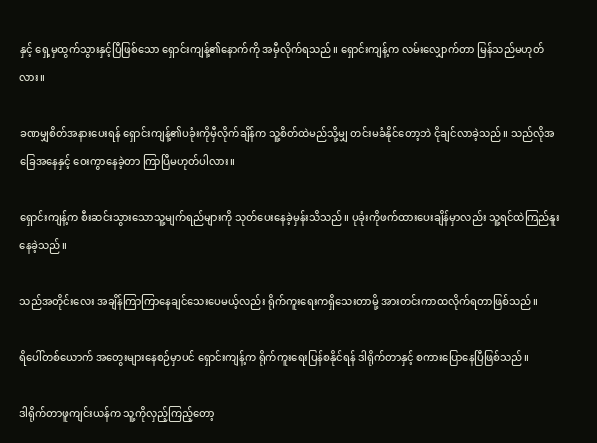နှင့် ရှေ့မှထွက်သွားနှင့်ပြီဖြစ်သော ရှောင်းကျန့်၏နောက်ကို အမှီလိုက်ရသည်။ ရှောင်းကျန့်က လမ်းလျှောက်တာ မြန်သည်မဟုတ်လား။

ခဏမျှစိတ်အနားပေးရန် ရှောင်းကျန့်၏ပခုံးကိုမှီလိုက်ချိန်က သူ့စိတ်ထဲမည်သို့မျှ တင်းမခံနိုင်တော့ဘဲ ငိုချင်လာခဲ့သည်။ သည်လိုအခြေအနေနှင့် ဝေးကွာနေခဲ့တာ ကြာပြီမဟုတ်ပါလား။

ရှောင်းကျန့်က စီးဆင်းသွားသောသူ့မျက်ရည်များကို သုတ်ပေးနေခဲ့မှန်းသိသည်။ ပုခုံးကိုဖက်ထားပေးချိန်မှာလည်း သူ့ရင်ထဲကြည်နူးနေခဲ့သည်။

သည်အတိုင်းလေး အချိန်ကြာကြာနေချင်သေးပေမယ့်လည်း ရိုက်ကူးရေးကရှိသေးတာမို့ အားတင်းကာထလိုက်ရတာဖြစ်သည်။

ရိပေါ်တစ်ယောက် အတွေးများနေစဉ်မှာပင် ရှောင်းကျန့်က ရိုက်ကူးရေးပြန်စနိုင်ရန် ဒါရိုက်တာနှင့် စကားပြောနေပြီဖြစ်သည်။

ဒါရိုက်တာဖူကျင်းယန်က သူ့ကိုလှည့်ကြည့်တော့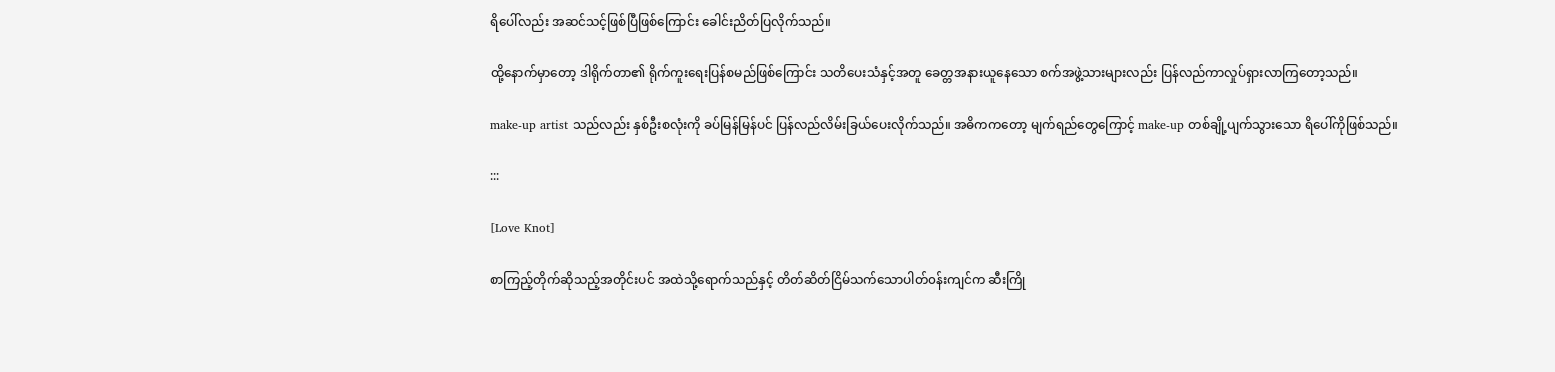ရိပေါ်လည်း အဆင်သင့်ဖြစ်ပြီဖြစ်ကြောင်း ခေါင်းညိတ်ပြလိုက်သည်။

ထို့နောက်မှာတော့ ဒါရိုက်တာ၏ ရိုက်ကူးရေးပြန်စမည်ဖြစ်ကြောင်း သတိပေးသံနှင့်အတူ ခေတ္တအနားယူနေသော စက်အဖွဲ့သားများလည်း ပြန်လည်ကာလှုပ်ရှားလာကြတော့သည်။

make-up artist သည်လည်း နှစ်ဦးစလုံးကို ခပ်မြန်မြန်ပင် ပြန်လည်လိမ်းခြယ်ပေးလိုက်သည်။ အဓိကကတော့ မျက်ရည်တွေကြောင့် make-up တစ်ချို့ပျက်သွားသော ရိပေါ်ကိုဖြစ်သည်။

:::

[Love Knot]

စာကြည့်တိုက်ဆိုသည့်အတိုင်းပင် အထဲသို့ရောက်သည်နှင့် တိတ်ဆိတ်ငြိမ်သက်သောပါတ်၀န်းကျင်က ဆီးကြို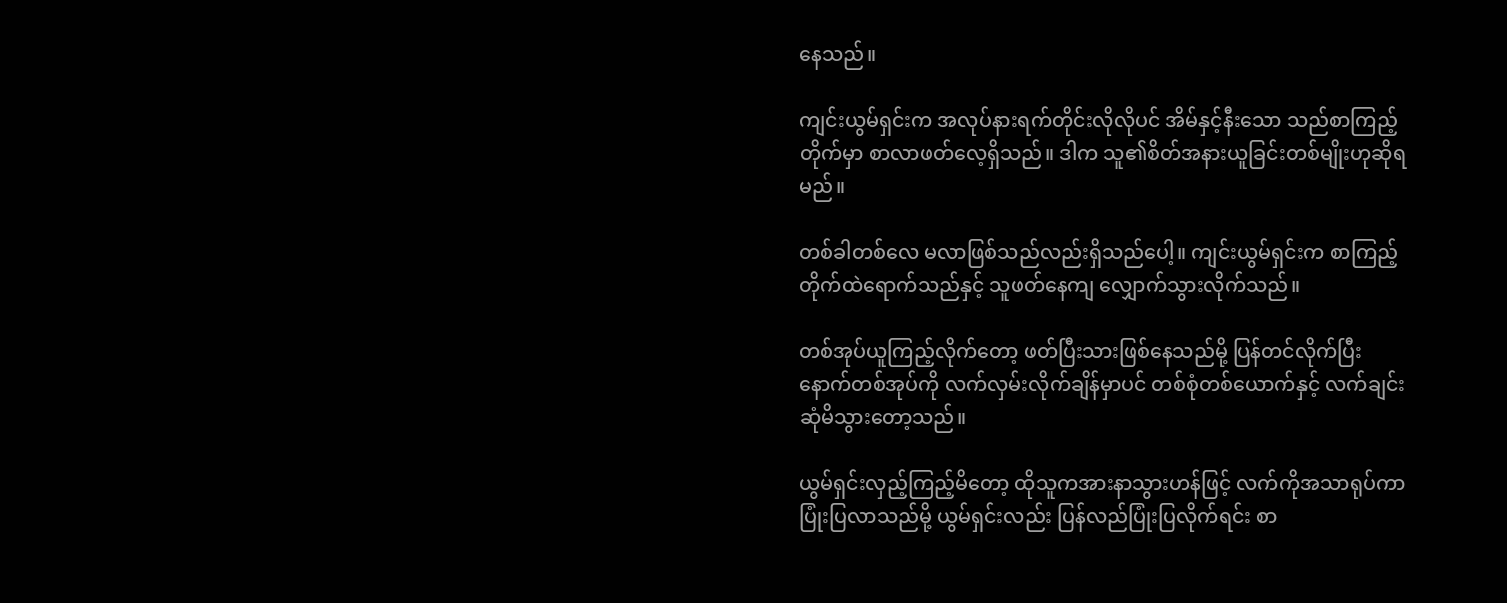နေသည်။

ကျင်းယွမ်ရှင်းက အလုပ်နားရက်တိုင်းလိုလိုပင် အိမ်နှင့်နီးသော သည်စာကြည့်တိုက်မှာ စာလာဖတ်လေ့ရှိသည်။ ဒါက သူ၏စိတ်အနားယူခြင်းတစ်မျိုးဟုဆိုရမည်။

တစ်ခါတစ်လေ မလာဖြစ်သည်လည်းရှိသည်ပေါ့။ ကျင်းယွမ်ရှင်းက စာကြည့်တိုက်ထဲရောက်သည်နှင့် သူဖတ်နေကျ လျှောက်သွားလိုက်သည်။

တစ်အုပ်ယူကြည့်လိုက်တော့ ဖတ်ပြီးသားဖြစ်နေသည်မို့ ပြန်တင်လိုက်ပြီး နောက်တစ်အုပ်ကို လက်လှမ်းလိုက်ချိန်မှာပင် တစ်စုံတစ်ယောက်နှင့် လက်ချင်းဆုံမိသွားတော့သည်။

ယွမ်ရှင်းလှည့်ကြည့်မိတော့ ထိုသူကအားနာသွားဟန်ဖြင့် လက်ကိုအသာရုပ်ကာ ပြုံးပြလာသည်မို့ ယွမ်ရှင်းလည်း ပြန်လည်ပြုံးပြလိုက်ရင်း စာ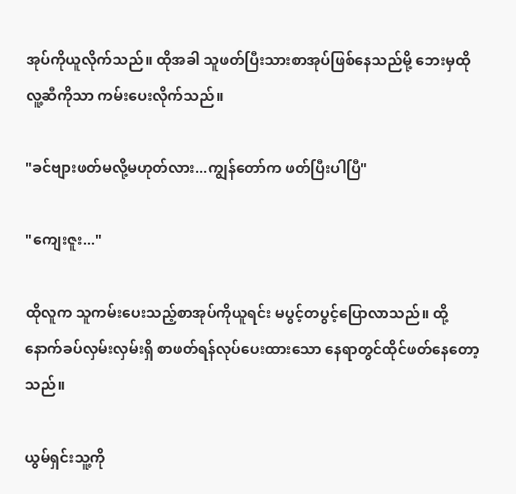အုပ်ကိုယူလိုက်သည်။ ထိုအခါ သူဖတ်ပြီးသားစာအုပ်ဖြစ်နေသည်မို့ ဘေးမှထိုလူ့ဆီကိုသာ ကမ်းပေးလိုက်သည်။

"ခင်ဗျားဖတ်မလို့မဟုတ်လား...ကျွန်တော်က ဖတ်ပြီးပါပြီ"

"ကျေးဇူး..."

ထိုလူက သူကမ်းပေးသည့်စာအုပ်ကိုယူရင်း မပွင့်တပွင့်ပြောလာသည်။ ထို့နောက်ခပ်လှမ်းလှမ်းရှိ စာဖတ်ရန်လုပ်ပေးထားသော နေရာတွင်ထိုင်ဖတ်နေတော့သည်။

ယွမ်ရှင်းသူ့ကို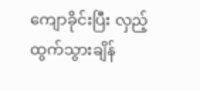ကျောခိုင်းပြီး လှည့်ထွက်သွားချိန်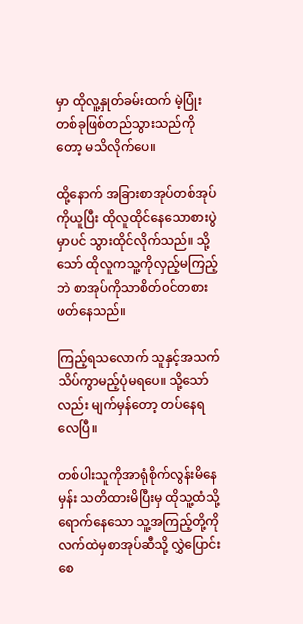မှာ ထိုလူ့နှုတ်ခမ်းထက် မဲ့ပြုံးတစ်ခုဖြစ်တည်သွားသည်ကိုတော့ မသိလိုက်ပေ။

ထို့နောက် အခြားစာအုပ်တစ်အုပ်ကိုယူပြီး ထိုလူထိုင်နေသောစားပွဲမှာပင် သွားထိုင်လိုက်သည်။ သို့သော် ထိုလူကသူ့ကိုလှည့်မကြည့်ဘဲ စာအုပ်ကိုသာစိတ်၀င်တစားဖတ်နေသည်။

ကြည့်ရသလောက် သူနှင့်အသက်သိပ်ကွာမည့်ပုံမရပေ။ သို့သော်လည်း မျက်မှန်တော့ တပ်နေရလေပြီ။

တစ်ပါးသူကိုအာရုံစိုက်လွန်းမိနေမှန်း သတိထားမိပြီးမှ ထိုသူ့ထံသို့ရောက်နေသော သူ့အကြည့်တို့ကို လက်ထဲမှစာအုပ်ဆီသို့ လွှဲပြောင်းစေ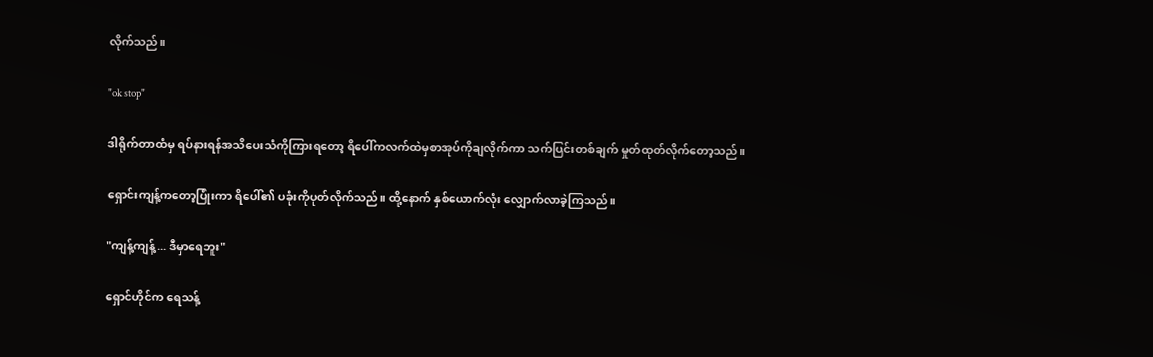လိုက်သည်။

"ok stop"

ဒါရိုက်တာထံမှ ရပ်နားရန်အသိပေးသံကိုကြားရတော့ ရိပေါ်ကလက်ထဲမှစာအုပ်ကိုချလိုက်ကာ သက်ပြင်းတစ်ချက် မှုတ်ထုတ်လိုက်တော့သည်။

ရှောင်းကျန့်ကတော့ပြုံးကာ ရိပေါ်၏ ပခုံးကိုပုတ်လိုက်သည်။ ထို့နောက် နှစ်ယောက်လုံး လျှောက်လာခဲ့ကြသည်။

"ကျန့်ကျန့်... ဒီမှာရေဘူး"

ရှောင်ဟိုင်က ရေသန့်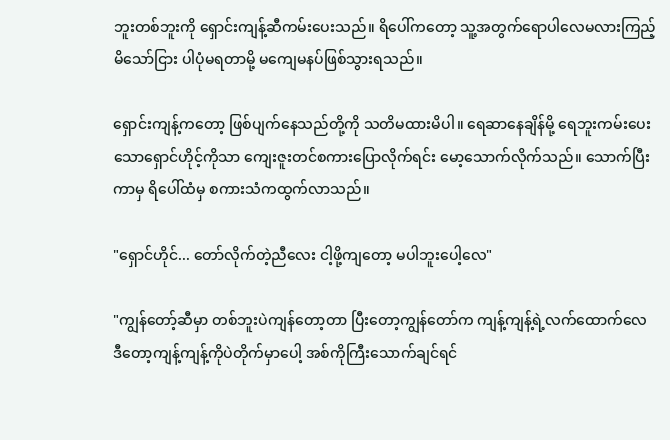ဘူးတစ်ဘူးကို ရှောင်းကျန့်ဆီကမ်းပေးသည်။ ရိပေါ်ကတော့ သူ့အတွက်ရောပါလေမလားကြည့်မိသော်ငြား ပါပုံမရတာမို့ မကျေမနပ်ဖြစ်သွားရသည်။

ရှောင်းကျန့်ကတော့ ဖြစ်ပျက်နေသည်တို့ကို သတိမထားမိပါ။ ရေဆာနေချိန်မို့ ရေဘူးကမ်းပေးသောရှောင်ဟိုင့်ကိုသာ ကျေးဇူးတင်စကားပြောလိုက်ရင်း မော့သောက်လိုက်သည်။ သောက်ပြီးကာမှ ရိပေါ်ထံမှ စကားသံကထွက်လာသည်။

"ရှောင်ဟိုင်... တော်လိုက်တဲ့ညီလေး ငါ့ဖို့ကျတော့ မပါဘူးပေါ့လေ"

"ကျွန်တော့်ဆီမှာ တစ်ဘူးပဲကျန်တော့တာ ပြီးတော့ကျွန်တော်က ကျန့်ကျန့်ရဲ့လက်ထောက်လေ ဒီတော့ကျန့်ကျန့်ကိုပဲတိုက်မှာပေါ့ အစ်ကိုကြီးသောက်ချင်ရင်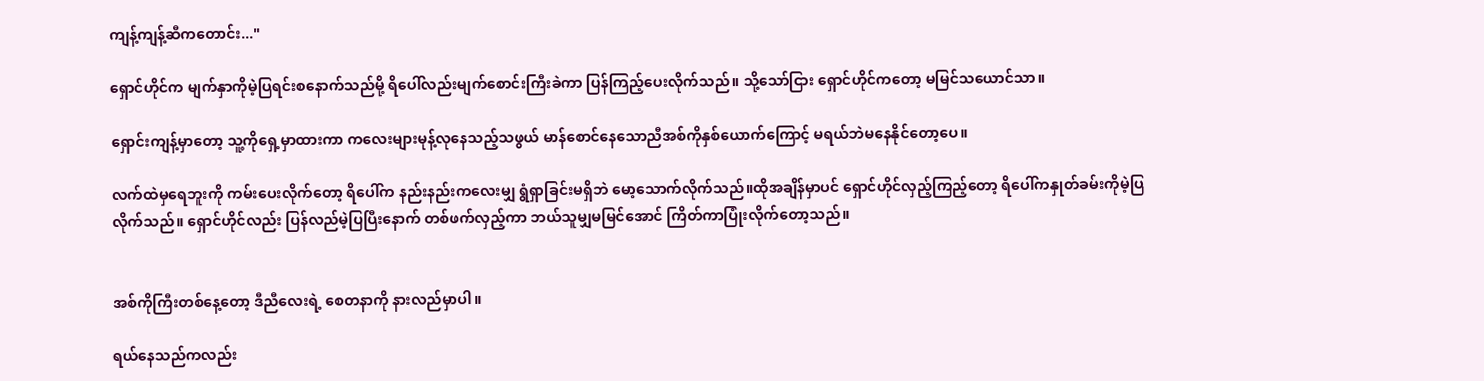ကျန့်ကျန့်ဆီကတောင်း..."

ရှောင်ဟိုင်က မျက်နှာကိုမဲ့ပြရင်းစနောက်သည်မို့ ရိပေါ်လည်းမျက်စောင်းကြီးခဲကာ ပြန်ကြည့်ပေးလိုက်သည်။ သို့သော်ငြား ရှောင်ဟိုင်ကတော့ မမြင်သယောင်သာ။

ရှောင်းကျန့်မှာတော့ သူ့ကိုရှေ့မှာထားကာ ကလေးများမုန့်လုနေသည့်သဖွယ် မာန်စောင်နေသောညီအစ်ကိုနှစ်ယောက်ကြောင့် မရယ်ဘဲမနေနိုင်တော့ပေ။

လက်ထဲမှရေဘူးကို ကမ်းပေးလိုက်တော့ ရိပေါ်က နည်းနည်းကလေးမျှ ရွံရှာခြင်းမရှိဘဲ မော့သောက်လိုက်သည်။ထိုအချိန်မှာပင် ရှောင်ဟိုင်လှည့်ကြည့်တော့ ရိပေါ်ကနှုတ်ခမ်းကိုမဲ့ပြလိုက်သည်။ ရှောင်ဟိုင်လည်း ပြန်လည်မဲ့ပြပြီးနောက် တစ်ဖက်လှည့်ကာ ဘယ်သူမျှမမြင်အောင် ကြိတ်ကာပြုံးလိုက်တော့သည်။


အစ်ကိုကြီးတစ်နေ့တော့ ဒီညီလေးရဲ့ စေတနာကို နားလည်မှာပါ။

ရယ်နေသည်ကလည်း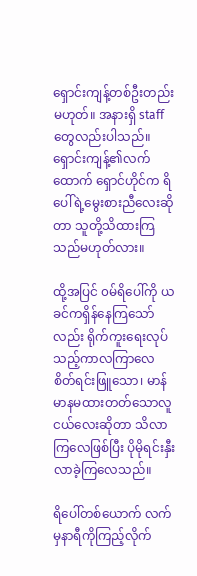ရှောင်းကျန့်တစ်ဦးတည်းမဟုတ်။ အနားရှိ staff တွေလည်းပါသည်။ ရှောင်းကျန့်၏လက်ထောက် ရှောင်ဟိုင်က ရိပေါ်ရဲ့မွေးစားညီလေးဆိုတာ သူတို့သိထားကြသည်မဟုတ်လား။

ထို့အပြင် ၀မ်ရိပေါ်ကို ယခင်ကရှိန်နေကြသော်လည်း ရိုက်ကူးရေးလုပ်သည့်ကာလကြာလေ စိတ်ရင်းဖြူသော၊ မာန်မာနမထားတတ်သောလူငယ်လေးဆိုတာ သိလာကြလေဖြစ်ပြီး ပိုမိုရင်းနှီးလာခဲ့ကြလေသည်။

ရိပေါ်တစ်ယောက် လက်မှနာရီကိုကြည့်လိုက်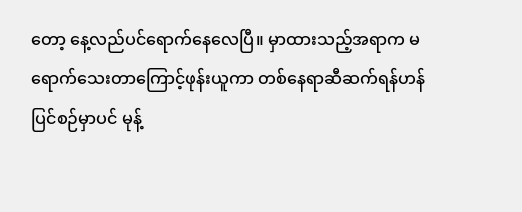တော့ နေ့လည်ပင်ရောက်နေလေပြီ။ မှာထားသည့်အရာက မရောက်သေးတာကြောင့်ဖုန်းယူကာ တစ်နေရာဆီဆက်ရန်ဟန်ပြင်စဉ်မှာပင် မုန့်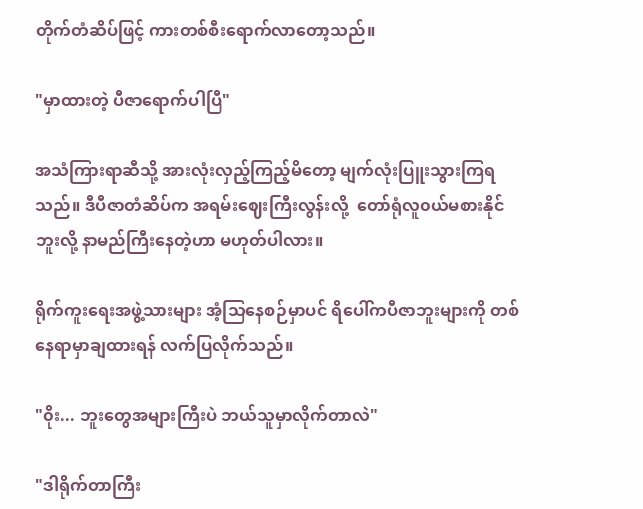တိုက်တံဆိပ်ဖြင့် ကားတစ်စီးရောက်လာတော့သည်။

"မှာထားတဲ့ ပီဇာရောက်ပါပြီ"

အသံကြားရာဆီသို့ အားလုံးလှည့်ကြည့်မိတော့ မျက်လုံးပြူးသွားကြရသည်။ ဒီပီဇာတံဆိပ်က အရမ်းဈေးကြီးလွန်းလို့  တော်ရုံလူ၀ယ်မစားနိုင်ဘူးလို့ နာမည်ကြီးနေတဲ့ဟာ မဟုတ်ပါလား။

ရိုက်ကူးရေးအဖွဲ့သားများ အံ့သြနေစဉ်မှာပင် ရိပေါ်ကပီဇာဘူးများကို တစ်နေရာမှာချထားရန် လက်ပြလိုက်သည်။

"၀ိုး... ဘူးတွေအများကြီးပဲ ဘယ်သူမှာလိုက်တာလဲ"

"ဒါရိုက်တာကြီး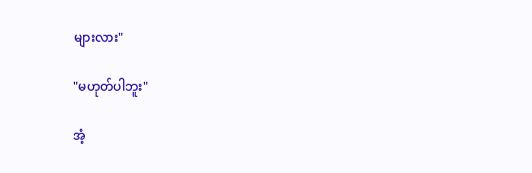များလား"

"မဟုတ်ပါဘူး"

အံ့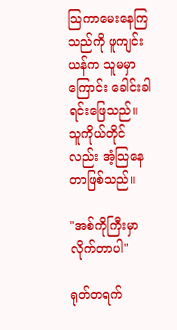သြကာမေးနေကြသည်ကို ဖူကျင်းယန်က သူမမှာကြောင်း ခေါင်းခါရင်းဖြေသည်။ သူကိုယ်တိုင်လည်း အံ့သြနေတာဖြစ်သည်။

"အစ်ကိုကြီးမှာလိုက်တာပါ"

ရုတ်တရက်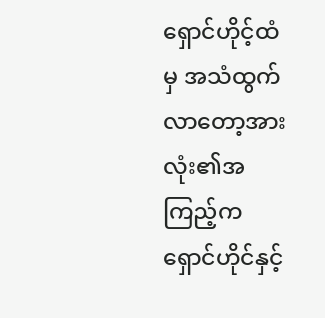ရှောင်ဟိုင့်ထံမှ အသံထွက်လာတော့အားလုံး၏အကြည့်က ရှောင်ဟိုင်နှင့်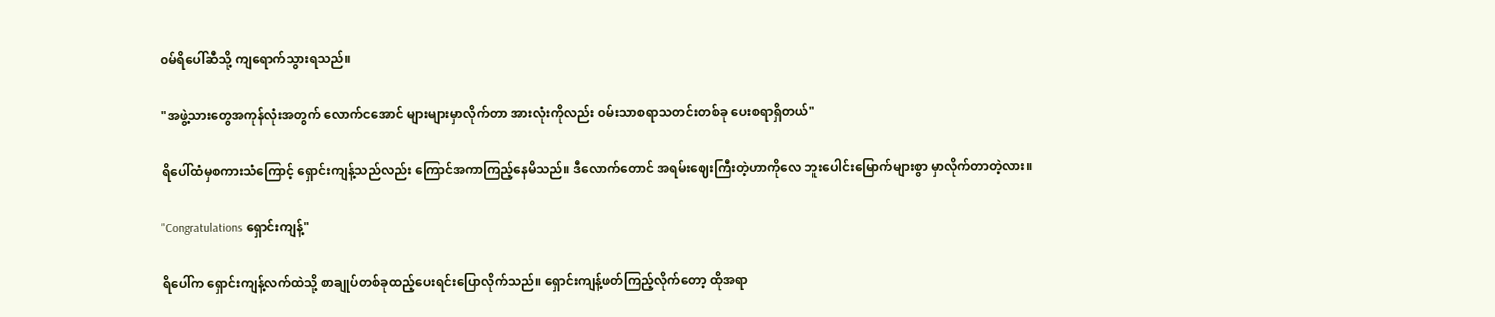၀မ်ရိပေါ်ဆီသို့ ကျရောက်သွားရသည်။

"အဖွဲ့သားတွေအကုန်လုံးအတွက် လောက်ငအောင် များများမှာလိုက်တာ အားလုံးကိုလည်း ၀မ်းသာစရာသတင်းတစ်ခု ပေးစရာရှိတယ်"

ရိပေါ်ထံမှစကားသံကြောင့် ရှောင်းကျန့်သည်လည်း ကြောင်အကာကြည့်နေမိသည်။ ဒီလောက်တောင် အရမ်းဈေးကြီးတဲ့ဟာကိုလေ ဘူးပေါင်းမြောက်များစွာ မှာလိုက်တာတဲ့လား။

"Congratulations ရှောင်းကျန့်"

ရိပေါ်က ရှောင်းကျန့်လက်ထဲသို့ စာချုပ်တစ်ခုထည့်ပေးရင်းပြောလိုက်သည်။ ရှောင်းကျန့်ဖတ်ကြည့်လိုက်တော့ ထိုအရာ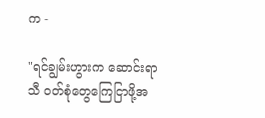က -

"ရင်ချွမ်းဟွားက ဆောင်းရာသီ ၀တ်စုံတွေကြေငြာဖို့အ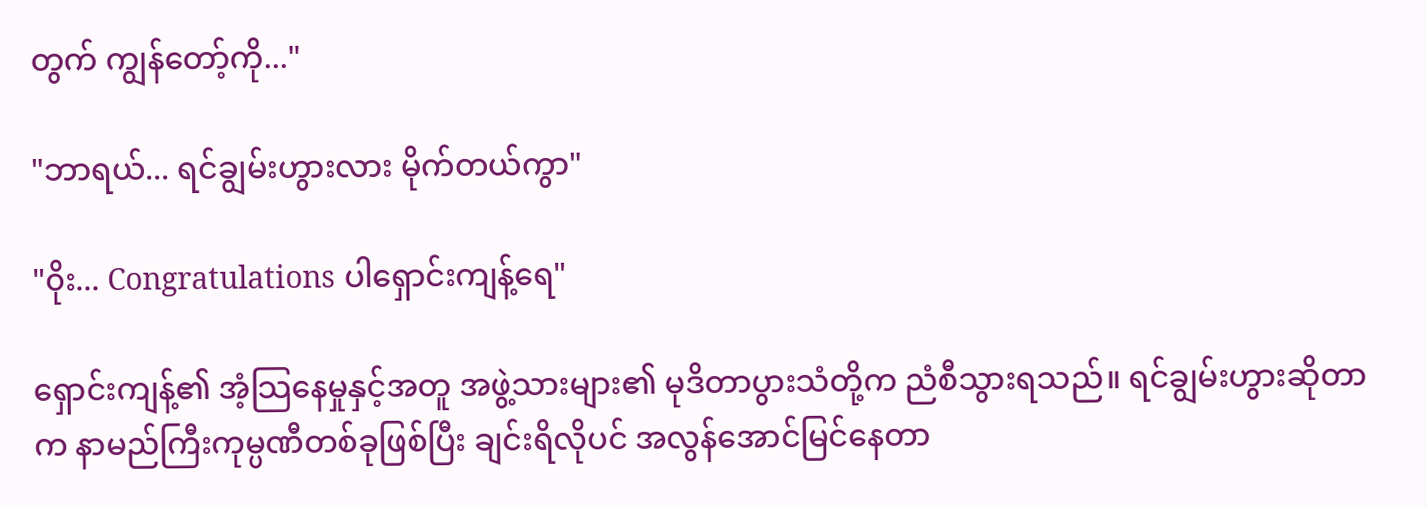တွက် ကျွန်တော့်ကို..."

"ဘာရယ်... ရင်ချွမ်းဟွားလား မိုက်တယ်ကွာ"

"၀ိုး... Congratulations ပါရှောင်းကျန့်ရေ"

ရှောင်းကျန့်၏ အံ့သြနေမှုနှင့်အတူ အဖွဲ့သားများ၏ မုဒိတာပွားသံတို့က ညံစီသွားရသည်။ ရင်ချွမ်းဟွားဆိုတာက နာမည်ကြီးကုမ္ပဏီတစ်ခုဖြစ်ပြီး ချင်းရိလိုပင် အလွန်အောင်မြင်နေတာ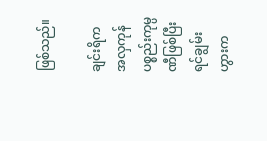ဖြစ်သည်။

ချင်းရိက အလှကုန်ပစ္စည်းကုမ္ပဏီဖြစ်ပြီး ရင်ချွမ်းဟွားက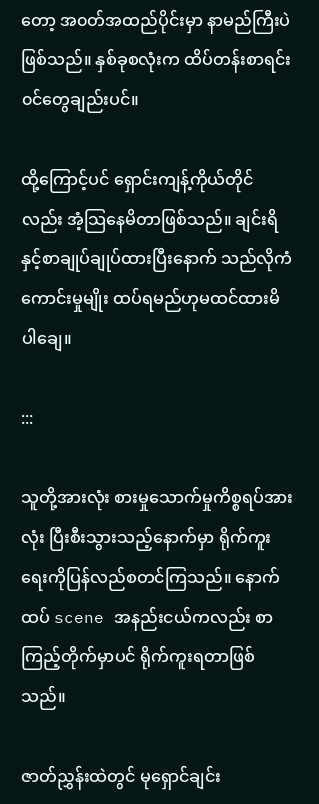တော့ အ၀တ်အထည်ပိုင်းမှာ နာမည်ကြီးပဲဖြစ်သည်။ နှစ်ခုစလုံးက ထိပ်တန်းစာရင်း၀င်တွေချည်းပင်။

ထို့ကြောင့်ပင် ရှောင်းကျန့်ကိုယ်တိုင်လည်း အံ့သြနေမိတာဖြစ်သည်။ ချင်းရိနှင့်စာချုပ်ချုပ်ထားပြီးနောက် သည်လိုကံကောင်းမှုမျိုး ထပ်ရမည်ဟုမထင်ထားမိပါချေ။

:::

သူတို့အားလုံး စားမှုသောက်မှုကိစ္စရပ်အားလုံး ပြီးစီးသွားသည့်နောက်မှာ ရိုက်ကူးရေးကိုပြန်လည်စတင်ကြသည်။ နောက်ထပ် scene အနည်းငယ်ကလည်း စာကြည့်တိုက်မှာပင် ရိုက်ကူးရတာဖြစ်သည်။

ဇာတ်ညွှန်းထဲတွင် မုရှောင်ချင်း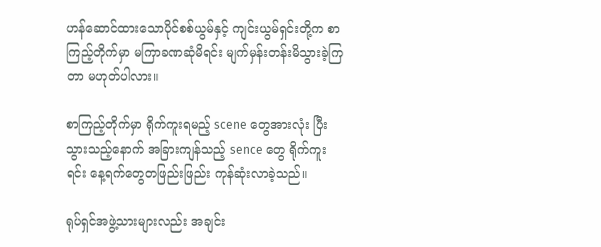ဟန်ဆောင်ထားသောပိုင်စစ်ယွမ်နှင့် ကျင်းယွမ်ရှင်းတို့က စာကြည့်တိုက်မှာ မကြာခဏဆုံမိရင်း မျက်မှန်းတန်းမိသွားခဲ့ကြတာ မဟုတ်ပါလား။

စာကြည့်တိုက်မှာ ရိုက်ကူးရမည့် scene တွေအားလုံး ပြီးသွားသည့်နောက် အခြားကျန်သည့် sence တွေ ရိုက်ကူးရင်း နေ့ရက်တွေတဖြည်းဖြည်း ကုန်ဆုံးလာခဲ့သည်။

ရုပ်ရှင်အဖွဲ့သားများလည်း အချင်း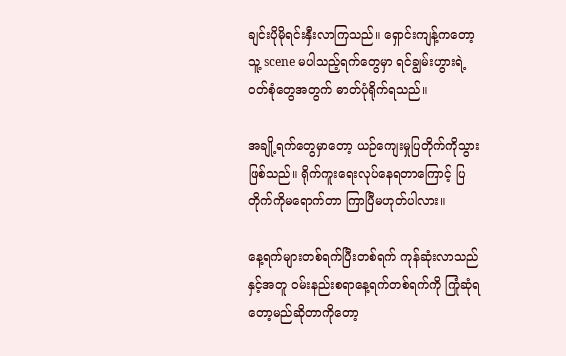ချင်းပိုမိုရင်းနှီးလာကြသည်။ ရှောင်းကျန့်ကတော့ သူ့ scene မပါသည့်ရက်တွေမှာ ရင်ချွမ်းဟွားရဲ့ ၀တ်စုံတွေအတွက် ဓာတ်ပုံရိုက်ရသည်။

အချို့ရက်တွေမှာတော့ ယဉ်ကျေးမှုပြတိုက်ကိုသွားဖြစ်သည်။ ရိုက်ကူးရေးလုပ်နေရတာကြောင့် ပြတိုက်ကိုမရောက်တာ ကြာပြီမဟုတ်ပါလား။

နေ့ရက်များတစ်ရက်ပြီးတစ်ရက် ကုန်ဆုံးလာသည်နှင့်အတူ ၀မ်းနည်းစရာနေ့ရက်တစ်ရက်ကို ကြုံဆုံရတော့မည်ဆိုတာကိုတော့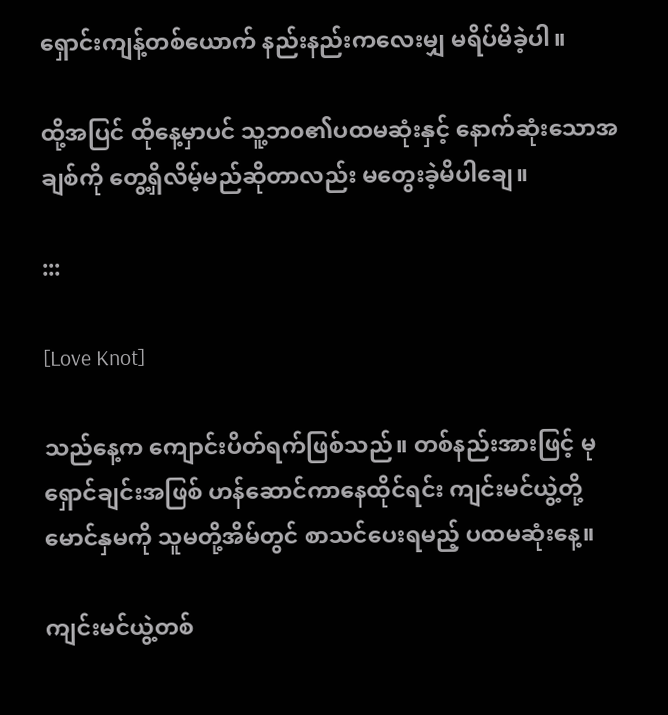ရှောင်းကျန့်တစ်ယောက် နည်းနည်းကလေးမျှ မရိပ်မိခဲ့ပါ။

ထို့အပြင် ထိုနေ့မှာပင် သူ့ဘ၀၏ပထမဆုံးနှင့် နောက်ဆုံးသောအချစ်ကို တွေ့ရှိလိမ့်မည်ဆိုတာလည်း မတွေးခဲ့မိပါချေ။

:::

[Love Knot]

သည်နေ့က ကျောင်းပိတ်ရက်ဖြစ်သည်။ တစ်နည်းအားဖြင့် မုရှောင်ချင်းအဖြစ် ဟန်ဆောင်ကာနေထိုင်ရင်း ကျင်းမင်ယွဲ့တို့မောင်နှမကို သူမတို့အိမ်တွင် စာသင်ပေးရမည့် ပထမဆုံးနေ့။

ကျင်းမင်ယွဲ့တစ်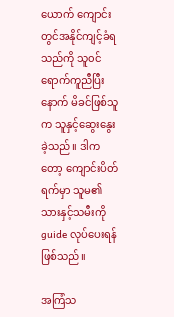ယောက် ကျောင်းတွင်အနိုင်ကျင့်ခံရသည်ကို သူ၀င်ရောက်ကူညီပြီးနောက် မိခင်ဖြစ်သူက သူနှင့်ဆွေးနွေးခဲ့သည်။ ဒါကတော့ ကျောင်းပိတ်ရက်မှာ သူမ၏သားနှင့်သမီးကို guide လုပ်ပေးရန်ဖြစ်သည်။

အကြံသ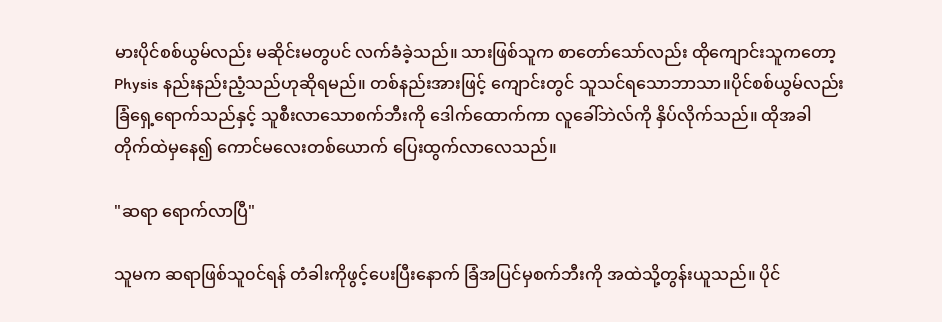မားပိုင်စစ်ယွမ်လည်း မဆိုင်းမတွပင် လက်ခံခဲ့သည်။ သားဖြစ်သူက စာတော်သော်လည်း ထိုကျောင်းသူကတော့ Physis နည်းနည်းညံ့သည်ဟုဆိုရမည်။ တစ်နည်းအားဖြင့် ကျောင်းတွင် သူသင်ရသောဘာသာ။ပိုင်စစ်ယွမ်လည်း ခြံရှေ့ရောက်သည်နှင့် သူစီးလာသောစက်ဘီးကို ဒေါက်ထောက်ကာ လူခေါ်ဘဲလ်ကို နှိပ်လိုက်သည်။ ထိုအခါ တိုက်ထဲမှနေ၍ ကောင်မလေးတစ်ယောက် ပြေးထွက်လာလေသည်။

"ဆရာ ရောက်လာပြီ"

သူမက ဆရာဖြစ်သူ၀င်ရန် တံခါးကိုဖွင့်ပေးပြီးနောက် ခြံအပြင်မှစက်ဘီးကို အထဲသို့တွန်းယူသည်။ ပိုင်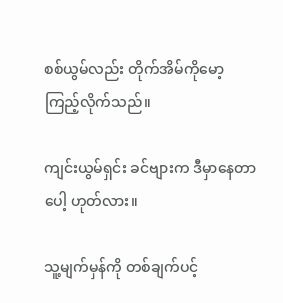စစ်ယွမ်လည်း တိုက်အိမ်ကိုမော့ကြည့်လိုက်သည်။

ကျင်းယွမ်ရှင်း ခင်ဗျားက ဒီမှာနေတာပေါ့ ဟုတ်လား။

သူ့မျက်မှန်ကို တစ်ချက်ပင့်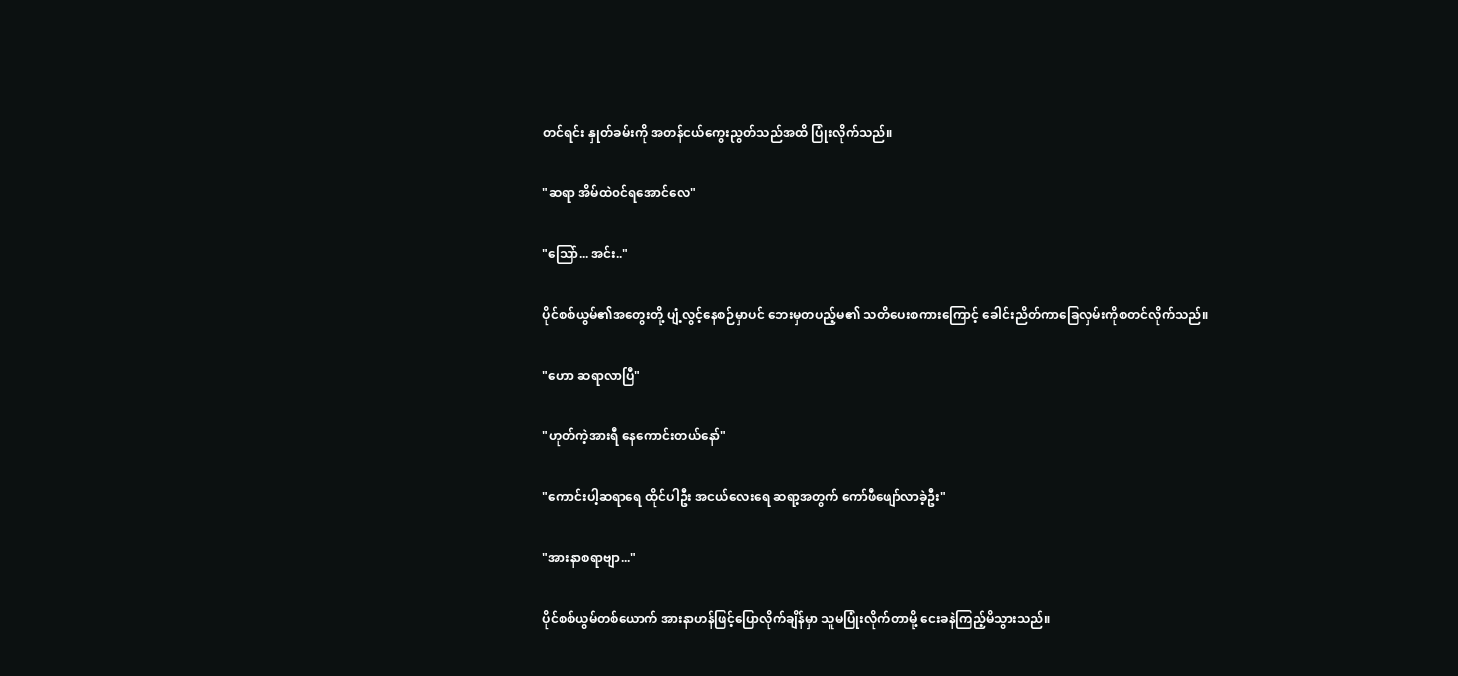တင်ရင်း နှုတ်ခမ်းကို အတန်ငယ်ကွေးညွတ်သည်အထိ ပြုံးလိုက်သည်။

"ဆရာ အိမ်ထဲ၀င်ရအောင်လေ"

"သြော်... အင်း.."

ပိုင်စစ်ယွမ်၏အတွေးတို့ ပျံ့လွင့်နေစဉ်မှာပင် ဘေးမှတပည့်မ၏ သတိပေးစကားကြောင့် ခေါင်းညိတ်ကာခြေလှမ်းကိုစတင်လိုက်သည်။

"ဟော ဆရာလာပြီ"

"ဟုတ်ကဲ့အားရီ နေကောင်းတယ်နော်"

"ကောင်းပါ့ဆရာရေ ထိုင်ပါဦး အငယ်လေးရေ ဆရာ့အတွက် ကော်ဖီဖျော်လာခဲ့ဦး"

"အားနာစရာဗျာ..."

ပိုင်စစ်ယွမ်တစ်ယောက် အားနာဟန်ဖြင့်ပြောလိုက်ချိန်မှာ သူမပြုံးလိုက်တာမို့ ငေးခနဲကြည့်မိသွားသည်။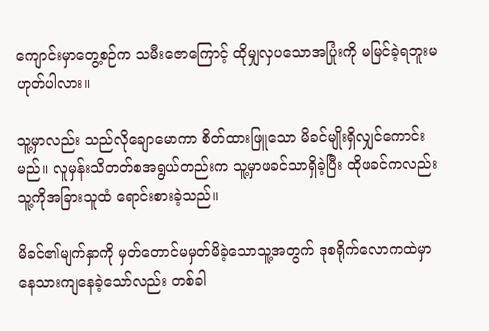ကျောင်းမှာတွေ့စဉ်က သမီးဇောကြောင့် ထိုမျှလှပသောအပြုံးကို မမြင်ခဲ့ရဘူးမဟုတ်ပါလား။

သူ့မှာလည်း သည်လိုချောမောကာ စိတ်ထားဖြူသော မိခင်မျိုးရှိလျှင်ကောင်းမည်။ လူမှန်းသိတတ်စအရွယ်တည်းက သူ့မှာဖခင်သာရှိခဲ့ပြီး ထိုဖခင်ကလည်း သူ့ကိုအခြားသူထံ ရောင်းစားခဲ့သည်။

မိခင်၏မျက်နှာကို မှတ်တောင်မမှတ်မိခဲ့သောသူ့အတွက် ဒုစရိုက်လောကထဲမှာ နေသားကျနေခဲ့သော်လည်း တစ်ခါ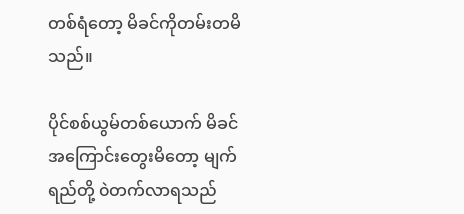တစ်ရံတော့ မိခင်ကိုတမ်းတမိသည်။

ပိုင်စစ်ယွမ်တစ်ယောက် မိခင်အကြောင်းတွေးမိတော့ မျက်ရည်တို့ ၀ဲတက်လာရသည်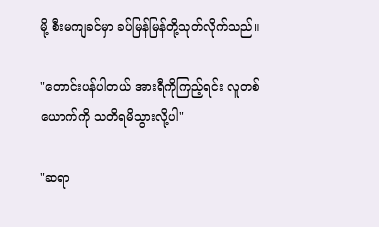မို့ စီးမကျခင်မှာ ခပ်မြန်မြန်တို့သုတ်လိုက်သည်။

"တောင်းပန်ပါတယ် အားရီကိုကြည့်ရင်း လူတစ်ယောက်ကို သတိရမိသွားလို့ပါ"

"ဆရာ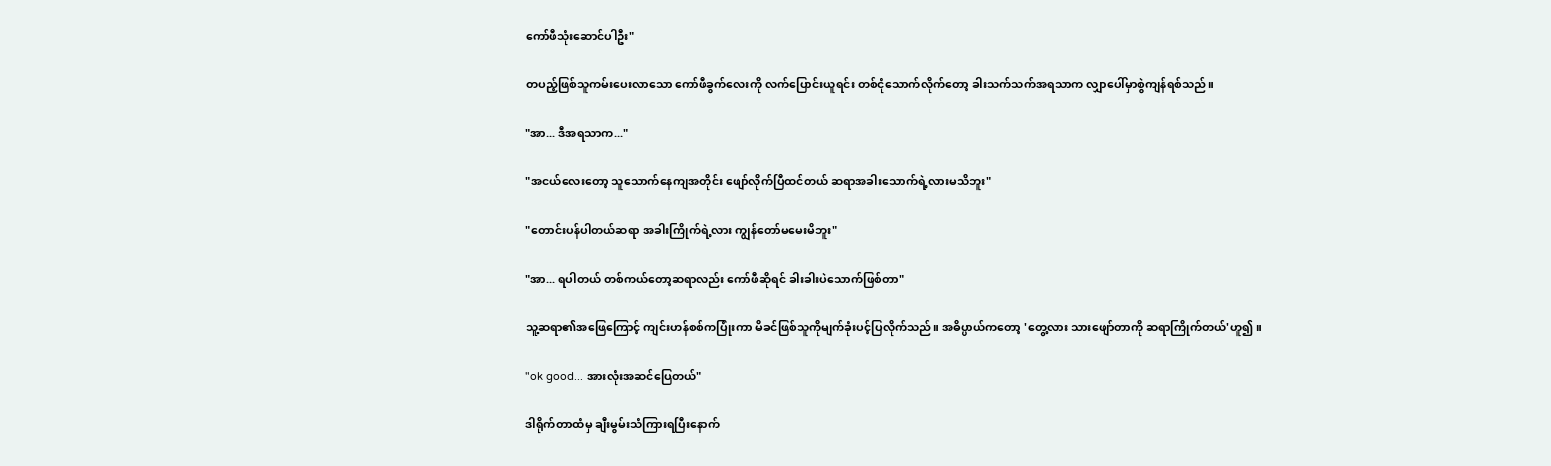ကော်ဖီသုံးဆောင်ပါဦး"

တပည့်ဖြစ်သူကမ်းပေးလာသော ကော်ဖီခွက်လေးကို လက်ပြောင်းယူရင်း တစ်ငုံသောက်လိုက်တော့ ခါးသက်သက်အရသာက လျှာပေါ်မှာစွဲကျန်ရစ်သည်။

"အာ... ဒီအရသာက..."

"အငယ်လေးတော့ သူသောက်နေကျအတိုင်း ဖျော်လိုက်ပြီထင်တယ် ဆရာအခါးသောက်ရဲ့လားမသိဘူး"

"တောင်းပန်ပါတယ်ဆရာ အခါးကြိုက်ရဲ့လား ကျွန်တော်မမေးမိဘူး"

"အာ... ရပါတယ် တစ်ကယ်တော့ဆရာလည်း ကော်ဖီဆိုရင် ခါးခါးပဲသောက်ဖြစ်တာ"

သူ့ဆရာ၏အဖြေကြောင့် ကျင်းဟန်စစ်ကပြုံးကာ မိခင်ဖြစ်သူကိုမျက်ခုံးပင့်ပြလိုက်သည်။ အဓိပ္ပာယ်ကတော့ 'တွေ့လား သားဖျော်တာကို ဆရာကြိုက်တယ်'ဟူ၍။

"ok good... အားလုံးအဆင်ပြေတယ်"

ဒါရိုက်တာထံမှ ချီးမွမ်းသံကြားရပြီးနောက်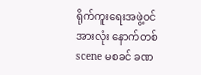ရိုက်ကူးရေးအဖွဲ့၀င်အားလုံး နောက်တစ်scene မစခင် ခဏ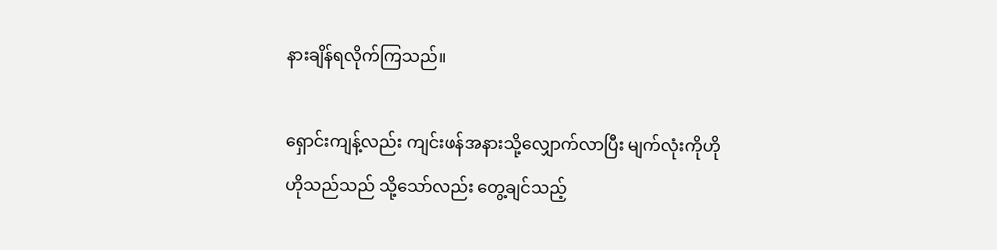နားချိန်ရလိုက်ကြသည်။

ရှောင်းကျန့်လည်း ကျင်းဖန်အနားသို့လျှောက်လာပြီး မျက်လုံးကိုဟိုဟိုသည်သည် သို့သော်လည်း တွေ့ချင်သည့်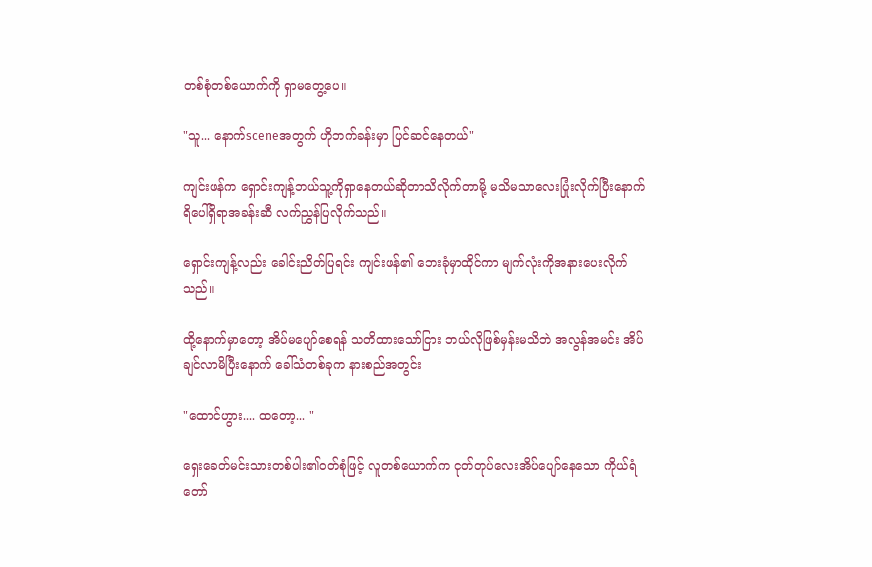တစ်စုံတစ်ယောက်ကို ရှာမတွေ့ပေ။

"သူ... နောက်sceneအတွက် ဟိုဘက်ခန်းမှာ ပြင်ဆင်နေတယ်"

ကျင်းဖန်က ရှောင်းကျန့်ဘယ်သူ့ကိုရှာနေတယ်ဆိုတာသိလိုက်တာမို့ မသိမသာလေးပြုံးလိုက်ပြီးနောက် ရိပေါ်ရှိရာအခန်းဆီ လက်ညွှန်ပြလိုက်သည်။

ရှောင်းကျန့်လည်း ခေါင်းညိတ်ပြရင်း ကျင်းဖန်၏ ဘေးခုံမှာထိုင်ကာ မျက်လုံးကိုအနားပေးလိုက်သည်။

ထို့နောက်မှာတော့ အိပ်မပျော်စေရန် သတိထားသော်ငြား ဘယ်လိုဖြစ်မှန်းမသိဘဲ အလွန်အမင်း အိပ်ချင်လာမိပြီးနောက် ခေါ်သံတစ်ခုက နားစည်အတွင်း

"ထောင်ဟွား.... ထတော့... "

ရှေးခေတ်မင်းသားတစ်ပါး၏၀တ်စုံဖြင့် လူတစ်ယောက်က ငုတ်တုပ်လေးအိပ်ပျော်နေသော ကိုယ်ရံတော်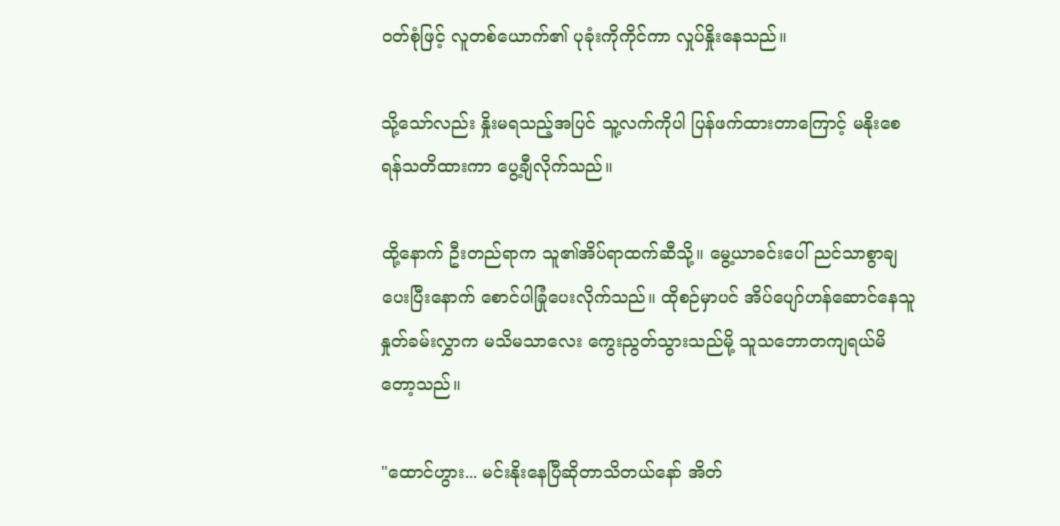၀တ်စုံဖြင့် လူတစ်ယောက်၏ ပုခုံးကိုကိုင်ကာ လှုပ်နှိုးနေသည်။

သို့သော်လည်း နှိုးမရသည့်အပြင် သူ့လက်ကိုပါ ပြန်ဖက်ထားတာကြောင့် မနိုးစေရန်သတိထားကာ ပွေ့ချီလိုက်သည်။

ထို့နောက် ဦးတည်ရာက သူ၏အိပ်ရာထက်ဆီသို့။ မွေ့ယာခင်းပေါ် ညင်သာစွာချပေးပြီးနောက် စောင်ပါခြုံပေးလိုက်သည်။ ထိုစဉ်မှာပင် အိပ်ပျော်ဟန်ဆောင်နေသူ နှုတ်ခမ်းလွှာက မသိမသာလေး ကွေးညွတ်သွားသည်မို့ သူသဘောတကျရယ်မိတော့သည်။

"ထောင်ဟွား... မင်းနိုးနေပြီဆိုတာသိတယ်နော် အိတ်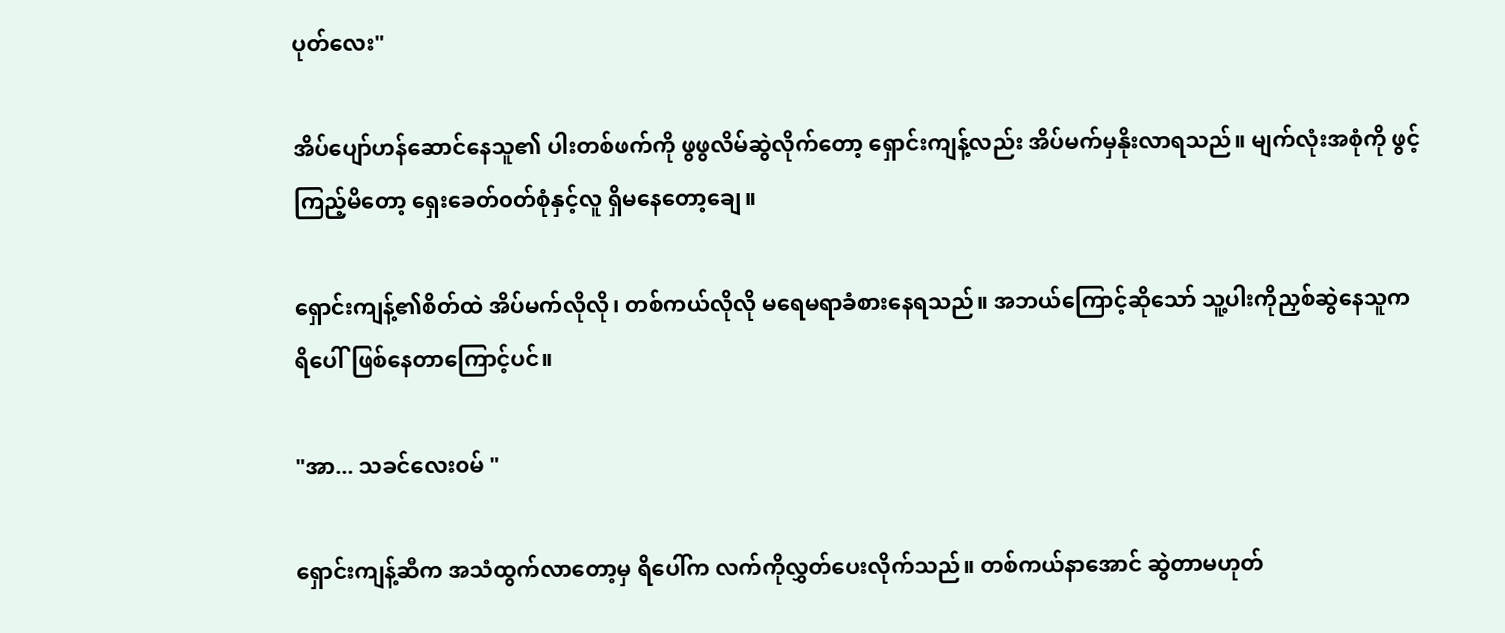ပုတ်လေး"

အိပ်ပျော်ဟန်ဆောင်နေသူ၏ ပါးတစ်ဖက်ကို ဖွဖွလိမ်ဆွဲလိုက်တော့ ရှောင်းကျန့်လည်း အိပ်မက်မှနိုးလာရသည်။ မျက်လုံးအစုံကို ဖွင့်ကြည့်မိတော့ ရှေးခေတ်၀တ်စုံနှင့်လူ ရှိမနေတော့ချေ။

ရှောင်းကျန့်၏စိတ်ထဲ အိပ်မက်လိုလို၊ တစ်ကယ်လိုလို မရေမရာခံစားနေရသည်။ အဘယ်ကြောင့်ဆိုသော် သူ့ပါးကိုညှစ်ဆွဲနေသူက ရိပေါ်ဖြစ်နေတာကြောင့်ပင်။

"အာ... သခင်လေး၀မ် "

ရှောင်းကျန့်ဆီက အသံထွက်လာတော့မှ ရိပေါ်က လက်ကိုလွှတ်ပေးလိုက်သည်။ တစ်ကယ်နာအောင် ဆွဲတာမဟုတ်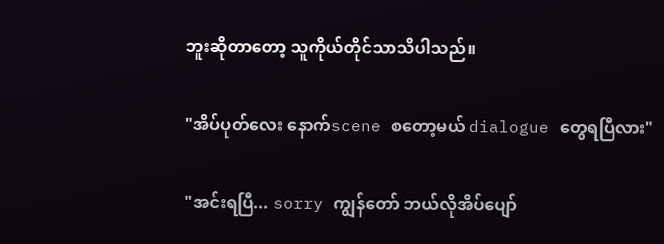ဘူးဆိုတာတော့ သူကိုယ်တိုင်သာသိပါသည်။

"အိပ်ပုတ်လေး နောက်scene စတော့မယ် dialogue တွေရပြီလား"

"အင်းရပြီ... sorry ကျွန်တော် ဘယ်လိုအိပ်ပျော်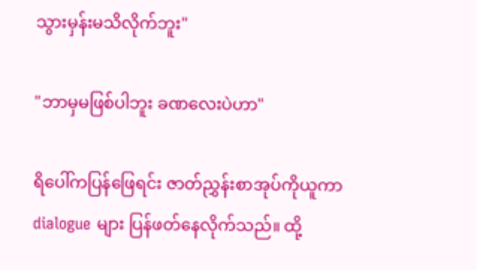သွားမှန်းမသိလိုက်ဘူး"

"ဘာမှမဖြစ်ပါဘူး ခဏလေးပဲဟာ"

ရိပေါ်ကပြန်ဖြေရင်း ဇာတ်ညွှန်းစာအုပ်ကိုယူကာ dialogue များ ပြန်ဖတ်နေလိုက်သည်။ ထို့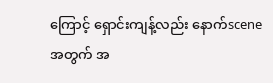ကြောင့် ရှောင်းကျန့်လည်း နောက်scene အတွက် အ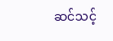ဆင်သင့်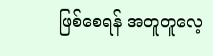ဖြစ်စေရန် အတူတူလေ့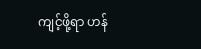ကျင့်ဖို့ရာ ဟန်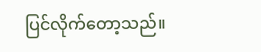ပြင်လိုက်တော့သည်။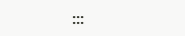:::